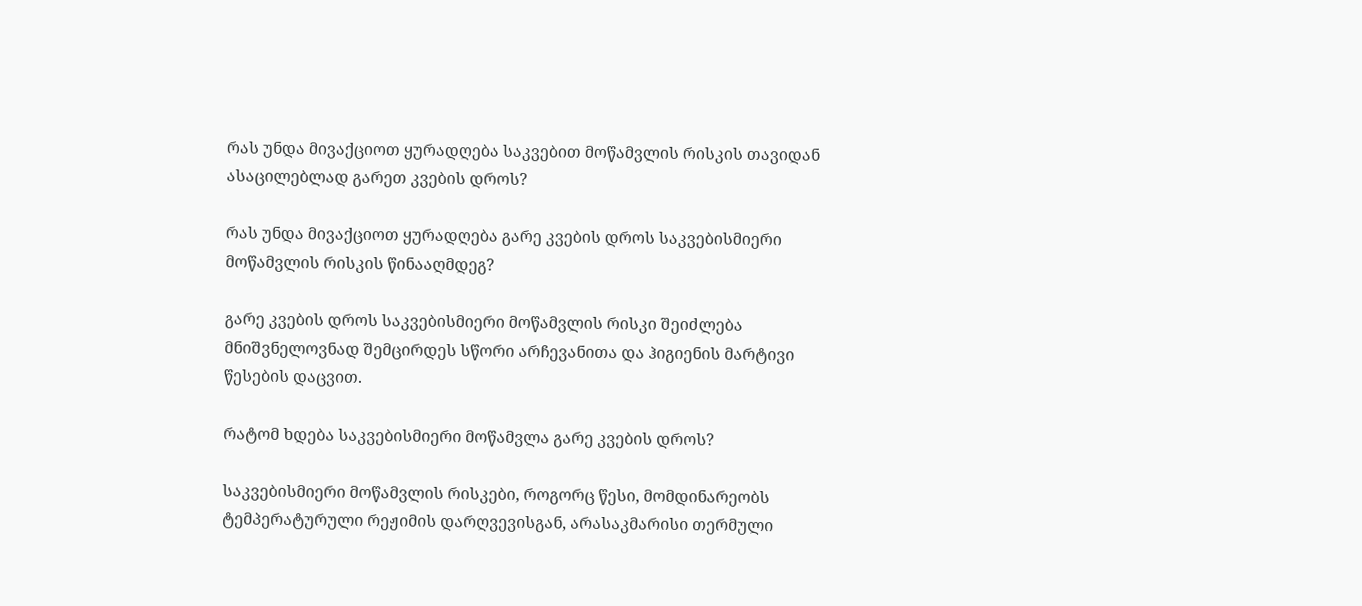რას უნდა მივაქციოთ ყურადღება საკვებით მოწამვლის რისკის თავიდან ასაცილებლად გარეთ კვების დროს?

რას უნდა მივაქციოთ ყურადღება გარე კვების დროს საკვებისმიერი მოწამვლის რისკის წინააღმდეგ?

გარე კვების დროს საკვებისმიერი მოწამვლის რისკი შეიძლება მნიშვნელოვნად შემცირდეს სწორი არჩევანითა და ჰიგიენის მარტივი წესების დაცვით.

რატომ ხდება საკვებისმიერი მოწამვლა გარე კვების დროს?

საკვებისმიერი მოწამვლის რისკები, როგორც წესი, მომდინარეობს ტემპერატურული რეჟიმის დარღვევისგან, არასაკმარისი თერმული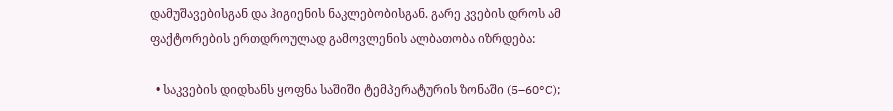დამუშავებისგან და ჰიგიენის ნაკლებობისგან. გარე კვების დროს ამ ფაქტორების ერთდროულად გამოვლენის ალბათობა იზრდება:

  • საკვების დიდხანს ყოფნა საშიში ტემპერატურის ზონაში (5–60°C);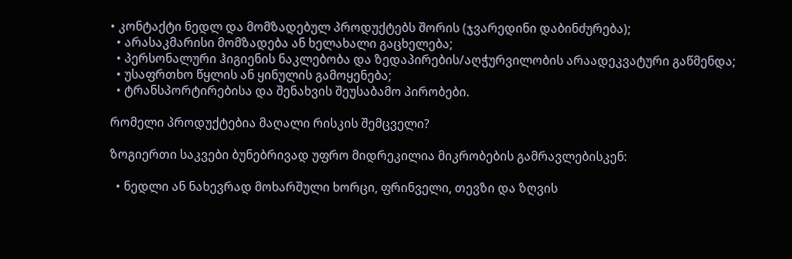• კონტაქტი ნედლ და მომზადებულ პროდუქტებს შორის (ჯვარედინი დაბინძურება);
  • არასაკმარისი მომზადება ან ხელახალი გაცხელება;
  • პერსონალური ჰიგიენის ნაკლებობა და ზედაპირების/აღჭურვილობის არაადეკვატური გაწმენდა;
  • უსაფრთხო წყლის ან ყინულის გამოყენება;
  • ტრანსპორტირებისა და შენახვის შეუსაბამო პირობები.

რომელი პროდუქტებია მაღალი რისკის შემცველი?

ზოგიერთი საკვები ბუნებრივად უფრო მიდრეკილია მიკრობების გამრავლებისკენ:

  • ნედლი ან ნახევრად მოხარშული ხორცი, ფრინველი, თევზი და ზღვის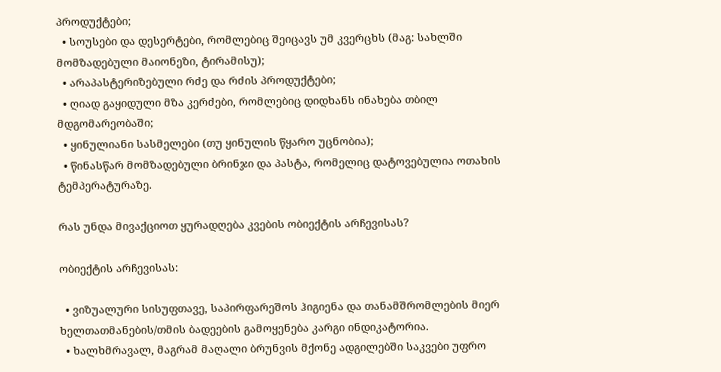პროდუქტები;
  • სოუსები და დესერტები, რომლებიც შეიცავს უმ კვერცხს (მაგ: სახლში მომზადებული მაიონეზი, ტირამისუ);
  • არაპასტერიზებული რძე და რძის პროდუქტები;
  • ღიად გაყიდული მზა კერძები, რომლებიც დიდხანს ინახება თბილ მდგომარეობაში;
  • ყინულიანი სასმელები (თუ ყინულის წყარო უცნობია);
  • წინასწარ მომზადებული ბრინჯი და პასტა, რომელიც დატოვებულია ოთახის ტემპერატურაზე.

რას უნდა მივაქციოთ ყურადღება კვების ობიექტის არჩევისას?

ობიექტის არჩევისას:

  • ვიზუალური სისუფთავე, საპირფარეშოს ჰიგიენა და თანამშრომლების მიერ ხელთათმანების/თმის ბადეების გამოყენება კარგი ინდიკატორია.
  • ხალხმრავალ, მაგრამ მაღალი ბრუნვის მქონე ადგილებში საკვები უფრო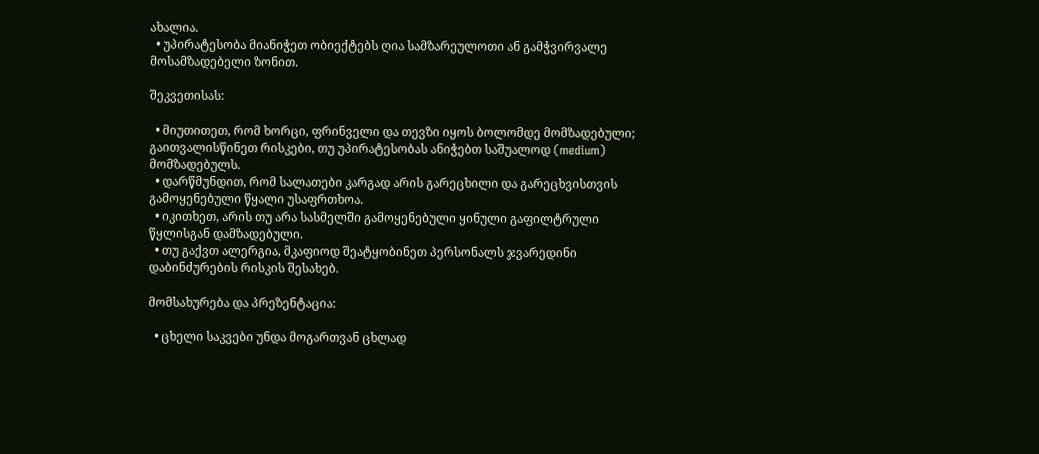ახალია.
  • უპირატესობა მიანიჭეთ ობიექტებს ღია სამზარეულოთი ან გამჭვირვალე მოსამზადებელი ზონით.

შეკვეთისას:

  • მიუთითეთ, რომ ხორცი, ფრინველი და თევზი იყოს ბოლომდე მომზადებული; გაითვალისწინეთ რისკები, თუ უპირატესობას ანიჭებთ საშუალოდ (medium) მომზადებულს.
  • დარწმუნდით, რომ სალათები კარგად არის გარეცხილი და გარეცხვისთვის გამოყენებული წყალი უსაფრთხოა.
  • იკითხეთ, არის თუ არა სასმელში გამოყენებული ყინული გაფილტრული წყლისგან დამზადებული.
  • თუ გაქვთ ალერგია, მკაფიოდ შეატყობინეთ პერსონალს ჯვარედინი დაბინძურების რისკის შესახებ.

მომსახურება და პრეზენტაცია:

  • ცხელი საკვები უნდა მოგართვან ცხლად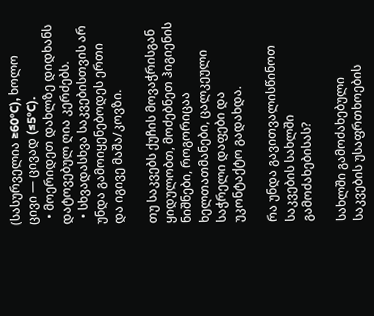(სასურველია ≥60°C), ხოლო ცივი — ცივად (≤5°C).
  • მოერიდეთ დახლზე დიდხანს დატოვებულ ღია კერძებს.
  • სხვადასხვა საკვებისთვის არ უნდა გამოიყენებოდეს ერთი და იგივე მაშა/კოვზი.

თუ საკვებს ქუჩის მოვაჭრისგან ყიდულობთ, მოძებნეთ ჰიგიენის ნიშნები, როგორიცაა ხელთათმანები, ცალკეული საჭრელი დაფები და უკონტაქტო გადახდა.

რა უნდა გავითვალისწინოთ საკვების სახლში გამოძახებისას?

სახლში გამოძახებული საკვების უსაფრთხოების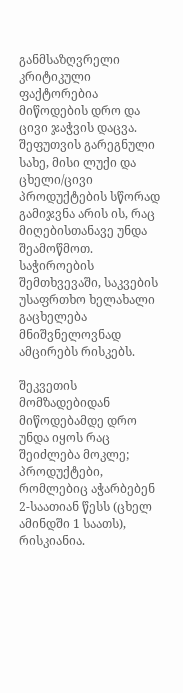განმსაზღვრელი კრიტიკული ფაქტორებია მიწოდების დრო და ცივი ჯაჭვის დაცვა. შეფუთვის გარეგნული სახე, მისი ლუქი და ცხელი/ცივი პროდუქტების სწორად გამიჯვნა არის ის, რაც მიღებისთანავე უნდა შეამოწმოთ. საჭიროების შემთხვევაში, საკვების უსაფრთხო ხელახალი გაცხელება მნიშვნელოვნად ამცირებს რისკებს.

შეკვეთის მომზადებიდან მიწოდებამდე დრო უნდა იყოს რაც შეიძლება მოკლე; პროდუქტები, რომლებიც აჭარბებენ 2-საათიან წესს (ცხელ ამინდში 1 საათს), რისკიანია.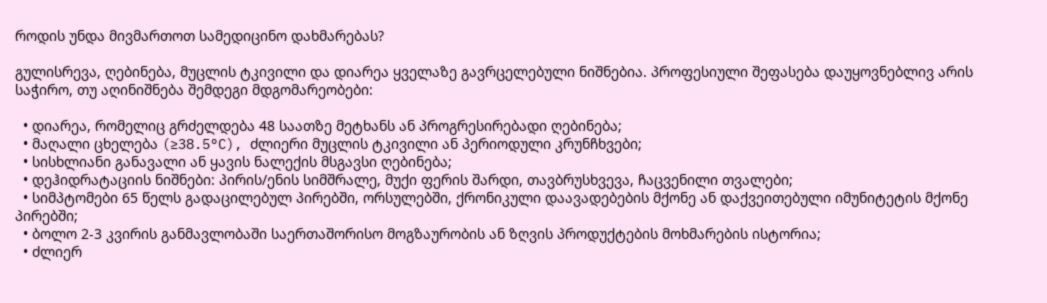როდის უნდა მივმართოთ სამედიცინო დახმარებას?

გულისრევა, ღებინება, მუცლის ტკივილი და დიარეა ყველაზე გავრცელებული ნიშნებია. პროფესიული შეფასება დაუყოვნებლივ არის საჭირო, თუ აღინიშნება შემდეგი მდგომარეობები:

  • დიარეა, რომელიც გრძელდება 48 საათზე მეტხანს ან პროგრესირებადი ღებინება;
  • მაღალი ცხელება (≥38.5°C), ძლიერი მუცლის ტკივილი ან პერიოდული კრუნჩხვები;
  • სისხლიანი განავალი ან ყავის ნალექის მსგავსი ღებინება;
  • დეჰიდრატაციის ნიშნები: პირის/ენის სიმშრალე, მუქი ფერის შარდი, თავბრუსხვევა, ჩაცვენილი თვალები;
  • სიმპტომები 65 წელს გადაცილებულ პირებში, ორსულებში, ქრონიკული დაავადებების მქონე ან დაქვეითებული იმუნიტეტის მქონე პირებში;
  • ბოლო 2-3 კვირის განმავლობაში საერთაშორისო მოგზაურობის ან ზღვის პროდუქტების მოხმარების ისტორია;
  • ძლიერ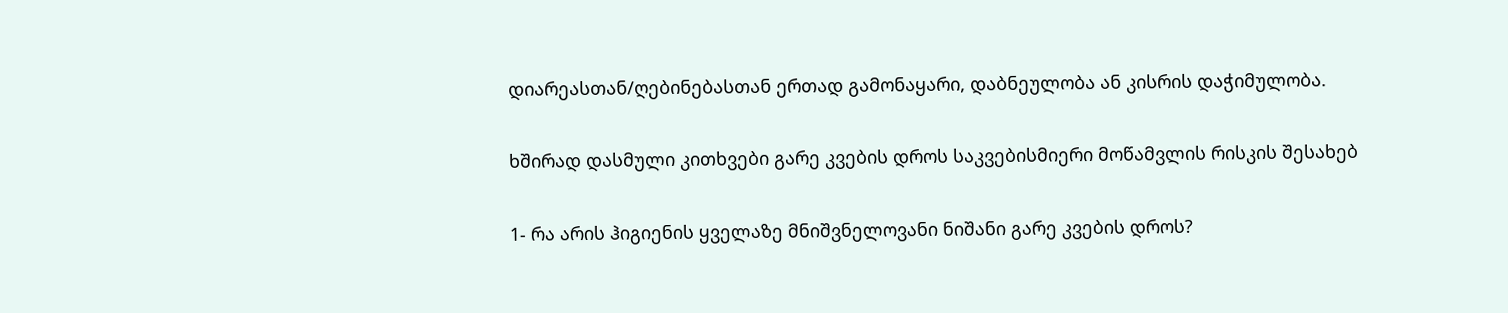დიარეასთან/ღებინებასთან ერთად გამონაყარი, დაბნეულობა ან კისრის დაჭიმულობა.

ხშირად დასმული კითხვები გარე კვების დროს საკვებისმიერი მოწამვლის რისკის შესახებ

1- რა არის ჰიგიენის ყველაზე მნიშვნელოვანი ნიშანი გარე კვების დროს?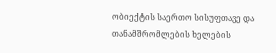ობიექტის საერთო სისუფთავე და თანამშრომლების ხელების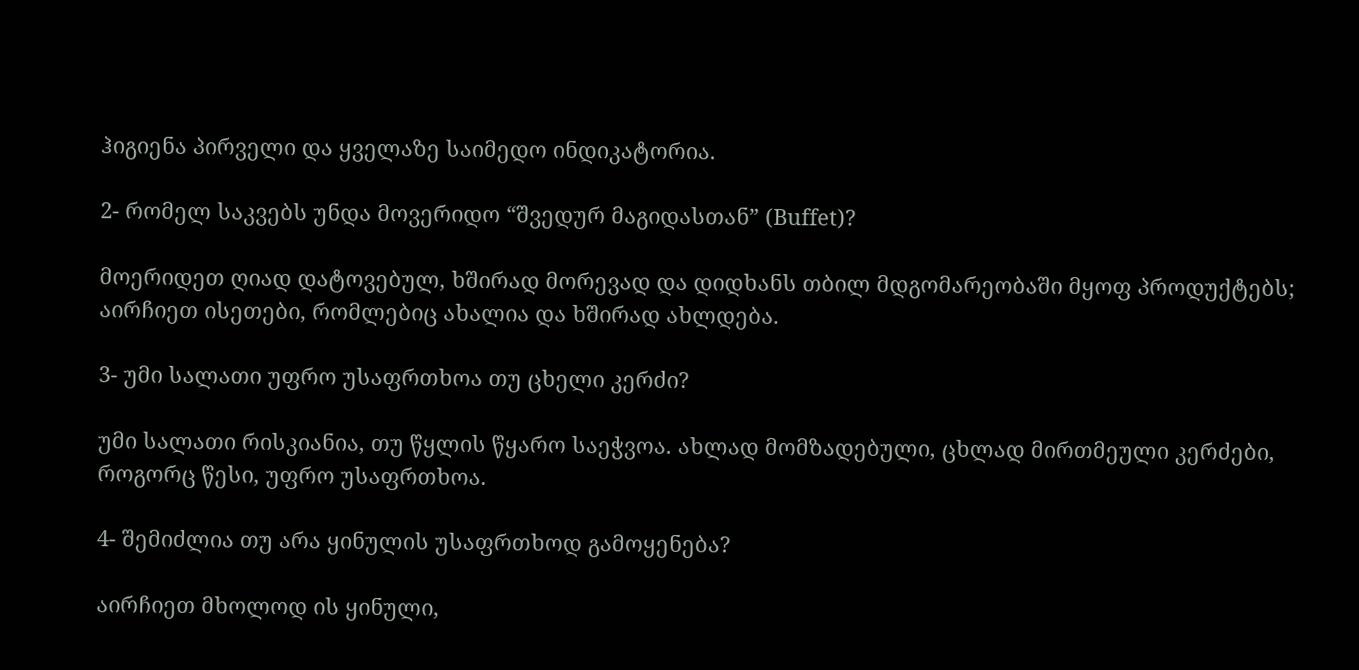ჰიგიენა პირველი და ყველაზე საიმედო ინდიკატორია.

2- რომელ საკვებს უნდა მოვერიდო “შვედურ მაგიდასთან” (Buffet)?

მოერიდეთ ღიად დატოვებულ, ხშირად მორევად და დიდხანს თბილ მდგომარეობაში მყოფ პროდუქტებს; აირჩიეთ ისეთები, რომლებიც ახალია და ხშირად ახლდება.

3- უმი სალათი უფრო უსაფრთხოა თუ ცხელი კერძი?

უმი სალათი რისკიანია, თუ წყლის წყარო საეჭვოა. ახლად მომზადებული, ცხლად მირთმეული კერძები, როგორც წესი, უფრო უსაფრთხოა.

4- შემიძლია თუ არა ყინულის უსაფრთხოდ გამოყენება?

აირჩიეთ მხოლოდ ის ყინული,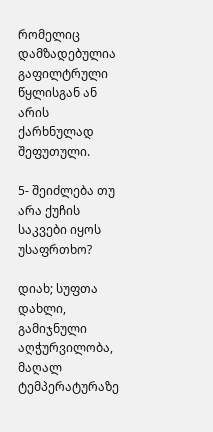რომელიც დამზადებულია გაფილტრული წყლისგან ან არის ქარხნულად შეფუთული.

5- შეიძლება თუ არა ქუჩის საკვები იყოს უსაფრთხო?

დიახ; სუფთა დახლი, გამიჯნული აღჭურვილობა, მაღალ ტემპერატურაზე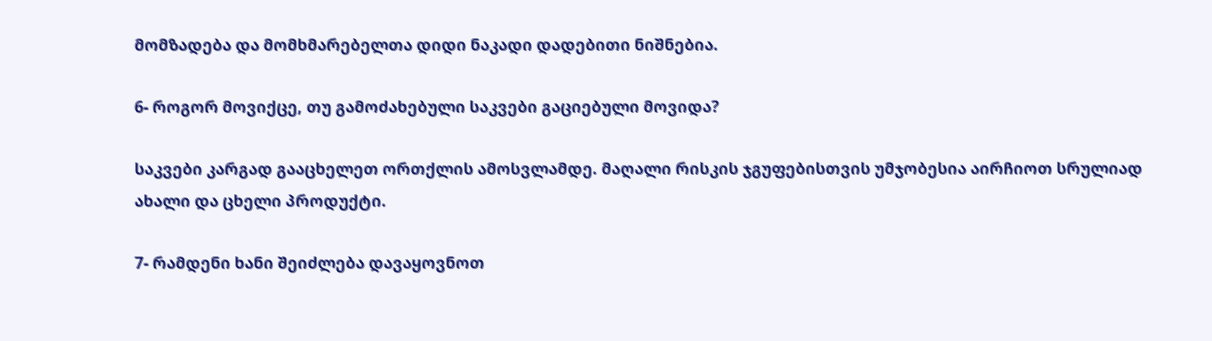მომზადება და მომხმარებელთა დიდი ნაკადი დადებითი ნიშნებია.

6- როგორ მოვიქცე, თუ გამოძახებული საკვები გაციებული მოვიდა?

საკვები კარგად გააცხელეთ ორთქლის ამოსვლამდე. მაღალი რისკის ჯგუფებისთვის უმჯობესია აირჩიოთ სრულიად ახალი და ცხელი პროდუქტი.

7- რამდენი ხანი შეიძლება დავაყოვნოთ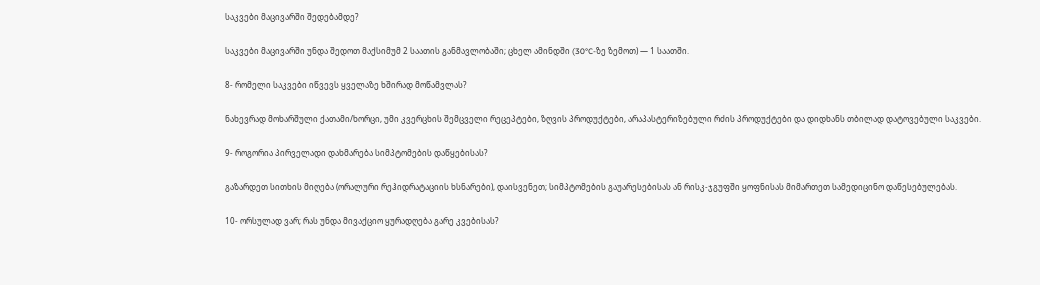საკვები მაცივარში შედებამდე?

საკვები მაცივარში უნდა შედოთ მაქსიმუმ 2 საათის განმავლობაში; ცხელ ამინდში (30°C-ზე ზემოთ) — 1 საათში.

8- რომელი საკვები იწვევს ყველაზე ხშირად მოწამვლას?

ნახევრად მოხარშული ქათამი/ხორცი, უმი კვერცხის შემცველი რეცეპტები, ზღვის პროდუქტები, არაპასტერიზებული რძის პროდუქტები და დიდხანს თბილად დატოვებული საკვები.

9- როგორია პირველადი დახმარება სიმპტომების დაწყებისას?

გაზარდეთ სითხის მიღება (ორალური რეჰიდრატაციის ხსნარები), დაისვენეთ; სიმპტომების გაუარესებისას ან რისკ-ჯგუფში ყოფნისას მიმართეთ სამედიცინო დაწესებულებას.

10- ორსულად ვარ; რას უნდა მივაქციო ყურადღება გარე კვებისას?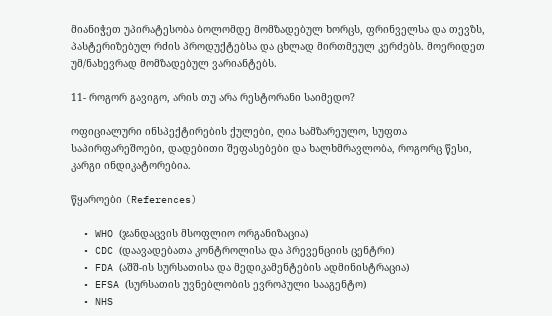მიანიჭეთ უპირატესობა ბოლომდე მომზადებულ ხორცს, ფრინველსა და თევზს, პასტერიზებულ რძის პროდუქტებსა და ცხლად მირთმეულ კერძებს. მოერიდეთ უმ/ნახევრად მომზადებულ ვარიანტებს.

11- როგორ გავიგო, არის თუ არა რესტორანი საიმედო?

ოფიციალური ინსპექტირების ქულები, ღია სამზარეულო, სუფთა საპირფარეშოები, დადებითი შეფასებები და ხალხმრავლობა, როგორც წესი, კარგი ინდიკატორებია.

წყაროები (References)

  • WHO (ჯანდაცვის მსოფლიო ორგანიზაცია)
  • CDC (დაავადებათა კონტროლისა და პრევენციის ცენტრი)
  • FDA (აშშ-ის სურსათისა და მედიკამენტების ადმინისტრაცია)
  • EFSA (სურსათის უვნებლობის ევროპული სააგენტო)
  • NHS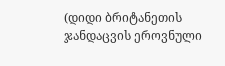(დიდი ბრიტანეთის ჯანდაცვის ეროვნული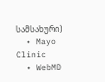სამსახური)
  • Mayo Clinic
  • WebMD